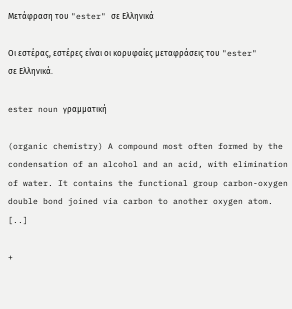Μετάφραση του "ester" σε Ελληνικά

Οι εστέρας, εστέρες είναι οι κορυφαίες μεταφράσεις του "ester" σε Ελληνικά.

ester noun γραμματική

(organic chemistry) A compound most often formed by the condensation of an alcohol and an acid, with elimination of water. It contains the functional group carbon-oxygen double bond joined via carbon to another oxygen atom. [..]

+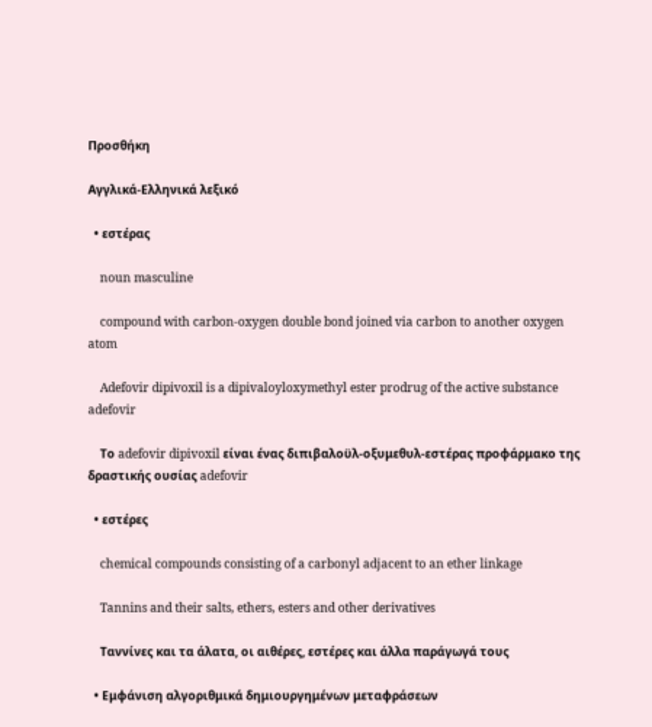Προσθήκη

Αγγλικά-Ελληνικά λεξικό

  • εστέρας

    noun masculine

    compound with carbon-oxygen double bond joined via carbon to another oxygen atom

    Adefovir dipivoxil is a dipivaloyloxymethyl ester prodrug of the active substance adefovir

    Το adefovir dipivoxil είναι ένας διπιβαλοϋλ-οξυμεθυλ-εστέρας προφάρμακο της δραστικής ουσίας adefovir

  • εστέρες

    chemical compounds consisting of a carbonyl adjacent to an ether linkage

    Tannins and their salts, ethers, esters and other derivatives

    Ταννίνες και τα άλατα, οι αιθέρες, εστέρες και άλλα παράγωγά τους

  • Εμφάνιση αλγοριθμικά δημιουργημένων μεταφράσεων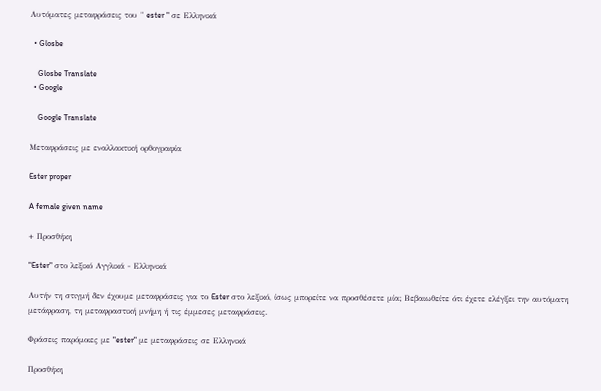Αυτόματες μεταφράσεις του " ester " σε Ελληνικά

  • Glosbe

    Glosbe Translate
  • Google

    Google Translate

Μεταφράσεις με εναλλακτική ορθογραφία

Ester proper

A female given name

+ Προσθήκη

"Ester" στο λεξικό Αγγλικά - Ελληνικά

Αυτήν τη στιγμή δεν έχουμε μεταφράσεις για το Ester στο λεξικό, ίσως μπορείτε να προσθέσετε μία; Βεβαιωθείτε ότι έχετε ελέγξει την αυτόματη μετάφραση, τη μεταφραστική μνήμη ή τις έμμεσες μεταφράσεις.

Φράσεις παρόμοιες με "ester" με μεταφράσεις σε Ελληνικά

Προσθήκη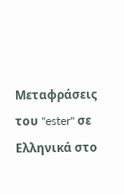Μεταφράσεις του "ester" σε Ελληνικά στο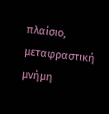πλαίσιο, μεταφραστική μνήμη